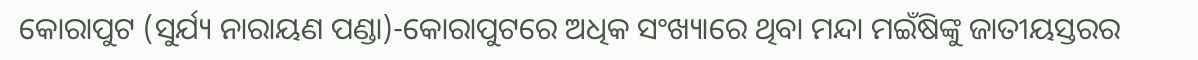କୋରାପୁଟ (ସୁର୍ଯ୍ୟ ନାରାୟଣ ପଣ୍ଡା)-କୋରାପୁଟରେ ଅଧିକ ସଂଖ୍ୟାରେ ଥିବା ମନ୍ଦା ମଇଁଷିଙ୍କୁ ଜାତୀୟସ୍ତରର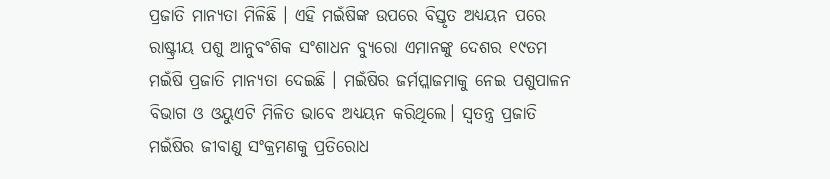ପ୍ରଜାତି ମାନ୍ୟତା ମିଳିଛି । ଏହି ମଇଁଷିଙ୍କ ଉପରେ ବିସ୍ତୃତ ଅଧ୍ୟୟନ ପରେ ରାଷ୍ଟ୍ରୀୟ ପଶୁ ଆନୁବଂଶିକ ସଂଶାଧନ ବ୍ୟୁରୋ ଏମାନଙ୍କୁ ଦେଶର ୧୯ତମ ମଇଁଷି ପ୍ରଜାତି ମାନ୍ୟତା ଦେଇଛି । ମଇଁଷିର ଜର୍ମପ୍ଲାଜମାକୁ ନେଇ ପଶୁପାଳନ ବିଭାଗ ଓ ଓୟୁଏଟି ମିଳିତ ଭାବେ ଅଧ୍ୟୟନ କରିଥିଲେ। ସ୍ୱତନ୍ତ୍ର ପ୍ରଜାତି ମଇଁଷିର ଜୀବାଣୁ ସଂକ୍ରମଣକୁ ପ୍ରତିରୋଧ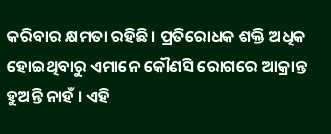କରିବାର କ୍ଷମତା ରହିଛି। ପ୍ରତିରୋଧକ ଶକ୍ତି ଅଧିକ ହୋଇଥିବାରୁ ଏମାନେ କୌଣସି ରୋଗରେ ଆକ୍ରାନ୍ତ ହୁଅନ୍ତି ନାହଁ । ଏହି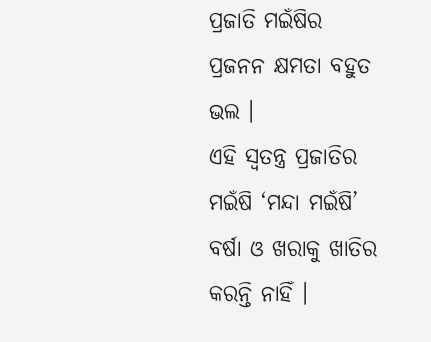ପ୍ରଜାତି ମଇଁଷିର ପ୍ରଜନନ କ୍ଷମତା ବହୁତ ଭଲ ।
ଏହି ସ୍ୱତନ୍ତ୍ର ପ୍ରଜାତିର ମଇଁଷି ‘ମନ୍ଦା ମଇଁଷି’ ବର୍ଷା ଓ ଖରାକୁ ଖାତିର କରନ୍ତି ନାହିଁ ।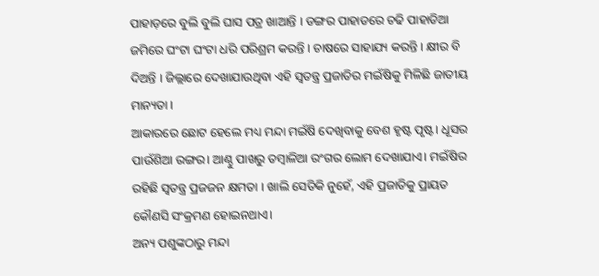ପାହାଡ଼ରେ ବୁଲି ବୁଲି ଘାସ ପତ୍ର ଖାଆନ୍ତି । ଡଙ୍ଗର ପାହାଡରେ ଚଢି ପାହାଡିଆ ଜମିରେ ଘଂଟା ଘଂଟା ଧରି ପରିଶ୍ରମ କରନ୍ତି । ଚାଷରେ ସାହାଯ୍ୟ କରନ୍ତି । କ୍ଷୀର ବି ଦିଅନ୍ତି । ଜିଲ୍ଲାରେ ଦେଖାଯାଉଥିବା ଏହି ସ୍ୱତନ୍ତ୍ର ପ୍ରଜାତିର ମଇଁଷିକୁ ମିଳିଛି ଜାତୀୟ ମାନ୍ୟତା ।
ଆକାରରେ ଛୋଟ ହେଲେ ମଧ୍ୟ ମନ୍ଦା ମଇଁଷି ଦେଖିବାକୁ ବେଶ ହୃଷ୍ଟ ପୃଷ୍ଟ। ଧୂସର ପାଉଁଶିଆ ରଙ୍ଗର। ଆଣ୍ଠୁ ପାଖରୁ ତମ୍ବାଳିଆ ରଂଗର ଲୋମ ଦେଖାଯାଏ। ମଇଁଷିର ରହିଛି ସ୍ୱତନ୍ତ୍ର ପ୍ରଜଜନ କ୍ଷମତା । ଖାଲି ସେତିକି ନୁହେଁ, ଏହି ପ୍ରଜାତିକୁ ପ୍ରାୟତ କୌଣସି ସଂକ୍ରମଣ ହୋଇନଥାଏ।
ଅନ୍ୟ ପଶୁଙ୍କଠାରୁ ମନ୍ଦା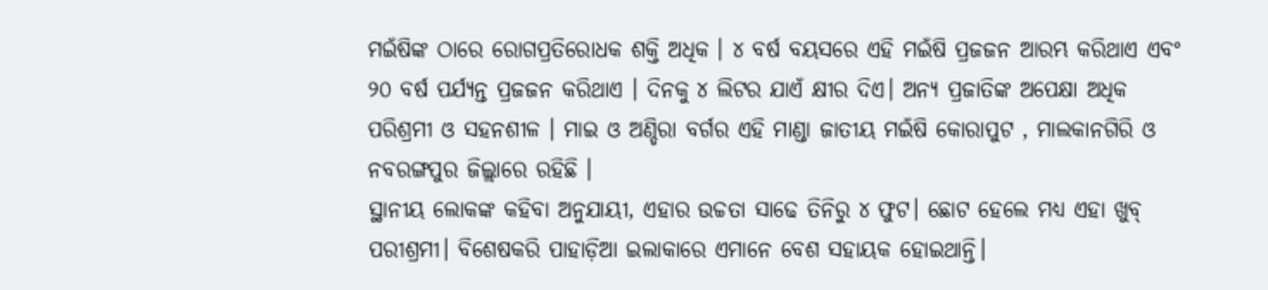ମଇଁଷିଙ୍କ ଠାରେ ରୋଗପ୍ରତିରୋଧକ ଶକ୍ତି ଅଧିକ । ୪ ବର୍ଷ ବୟସରେ ଏହି ମଇଁଷି ପ୍ରଜଜନ ଆରମ୍ଭ କରିଥାଏ ଏବଂ ୨୦ ବର୍ଷ ପର୍ଯ୍ୟନ୍ତ ପ୍ରଜଜନ କରିଥାଏ । ଦିନକୁ ୪ ଲିଟର ଯାଏଁ କ୍ଷୀର ଦିଏ। ଅନ୍ୟ ପ୍ରଜାତିଙ୍କ ଅପେକ୍ଷା ଅଧିକ ପରିଶ୍ରମୀ ଓ ସହନଶୀଳ । ମାଇ ଓ ଅଣ୍ଡିରା ବର୍ଗର ଏହି ମାଣ୍ଡା ଜାତୀୟ ମଇଁଷି କୋରାପୁଟ , ମାଲକାନଗିରି ଓ ନବରଙ୍ଗପୁର ଜିଲ୍ଲାରେ ରହିଛି ।
ସ୍ଥାନୀୟ ଲୋକଙ୍କ କହିବା ଅନୁଯାୟୀ, ଏହାର ଉଚ୍ଚତା ସାଢେ ତିନିରୁ ୪ ଫୁଟ। ଛୋଟ ହେଲେ ମଧ୍ୟ ଏହା ଖୁବ୍ ପରୀଶ୍ରମୀ। ବିଶେଷକରି ପାହାଡ଼ିଆ ଇଲାକାରେ ଏମାନେ ବେଶ ସହାୟକ ହୋଇଥାନ୍ତି।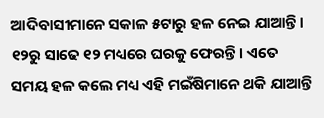ଆଦିବାସୀମାନେ ସକାଳ ୫ଟାରୁ ହଳ ନେଇ ଯାଆନ୍ତି। ୧୨ରୁ ସାଢେ ୧୨ ମଧ୍ୟରେ ଘରକୁ ଫେରନ୍ତି। ଏତେ ସମୟ ହଳ କଲେ ମଧ୍ୟ ଏହି ମଇଁଷିମାନେ ଥକି ଯାଆନ୍ତି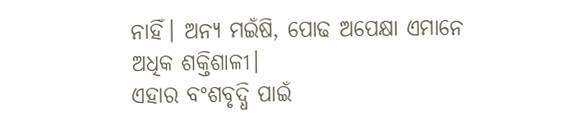ନାହିଁ। ଅନ୍ୟ ମଇଁଷି, ପୋଢ ଅପେକ୍ଷା ଏମାନେ ଅଧିକ ଶକ୍ତିଶାଳୀ।
ଏହାର ବଂଶବୃଦ୍ଧି ପାଇଁ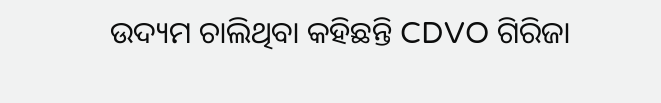ଉଦ୍ୟମ ଚାଲିଥିବା କହିଛନ୍ତି CDVO ଗିରିଜା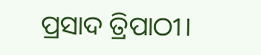ପ୍ରସାଦ ତ୍ରିପାଠୀ।